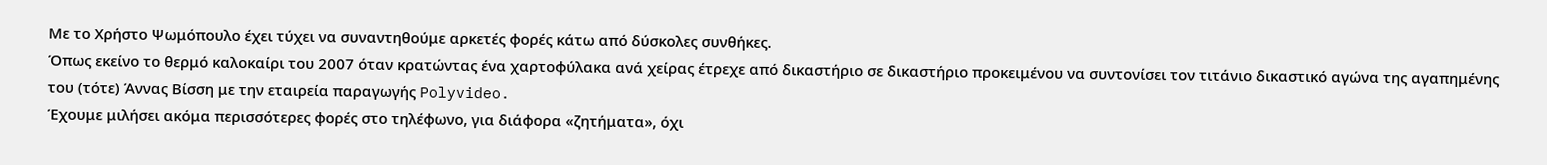Με το Χρήστο Ψωμόπουλο έχει τύχει να συναντηθούμε αρκετές φορές κάτω από δύσκολες συνθήκες.
Όπως εκείνο το θερμό καλοκαίρι του 2007 όταν κρατώντας ένα χαρτοφύλακα ανά χείρας έτρεχε από δικαστήριο σε δικαστήριο προκειμένου να συντονίσει τον τιτάνιο δικαστικό αγώνα της αγαπημένης του (τότε) Άννας Βίσση με την εταιρεία παραγωγής Polyvideo.
Έχουμε μιλήσει ακόμα περισσότερες φορές στο τηλέφωνο, για διάφορα «ζητήματα», όχι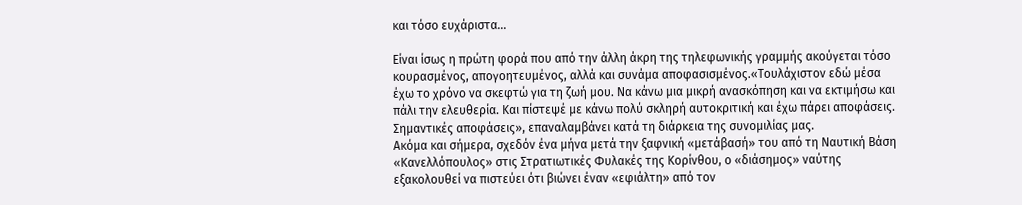και τόσο ευχάριστα…

Είναι ίσως η πρώτη φορά που από την άλλη άκρη της τηλεφωνικής γραμμής ακούγεται τόσο κουρασμένος, απογοητευμένος, αλλά και συνάμα αποφασισμένος.«Τουλάχιστον εδώ μέσα έχω το χρόνο να σκεφτώ για τη ζωή μου. Να κάνω μια μικρή ανασκόπηση και να εκτιμήσω και πάλι την ελευθερία. Και πίστεψέ με κάνω πολύ σκληρή αυτοκριτική και έχω πάρει αποφάσεις. Σημαντικές αποφάσεις», επαναλαμβάνει κατά τη διάρκεια της συνομιλίας μας.
Ακόμα και σήμερα, σχεδόν ένα μήνα μετά την ξαφνική «μετάβασή» του από τη Ναυτική Βάση «Κανελλόπουλος» στις Στρατιωτικές Φυλακές της Κορίνθου, ο «διάσημος» ναύτης εξακολουθεί να πιστεύει ότι βιώνει έναν «εφιάλτη» από τον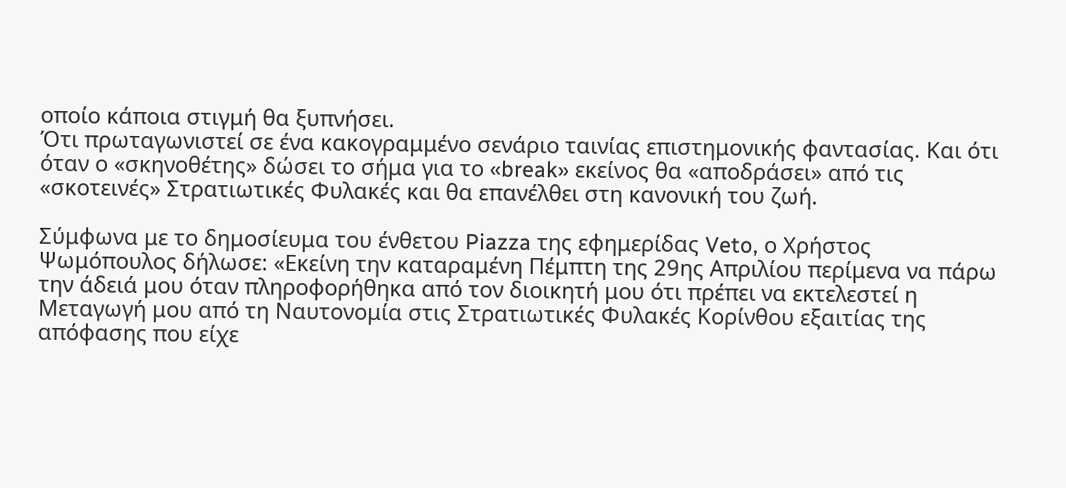οποίο κάποια στιγμή θα ξυπνήσει.
Ότι πρωταγωνιστεί σε ένα κακογραμμένο σενάριο ταινίας επιστημονικής φαντασίας. Και ότι όταν ο «σκηνοθέτης» δώσει το σήμα για το «break» εκείνος θα «αποδράσει» από τις «σκοτεινές» Στρατιωτικές Φυλακές και θα επανέλθει στη κανονική του ζωή.

Σύμφωνα με το δημοσίευμα του ένθετου Piazza της εφημερίδας Veto, ο Χρήστος Ψωμόπουλος δήλωσε: «Εκείνη την καταραμένη Πέμπτη της 29ης Απριλίου περίμενα να πάρω την άδειά μου όταν πληροφορήθηκα από τον διοικητή μου ότι πρέπει να εκτελεστεί η Μεταγωγή μου από τη Ναυτονομία στις Στρατιωτικές Φυλακές Κορίνθου εξαιτίας της απόφασης που είχε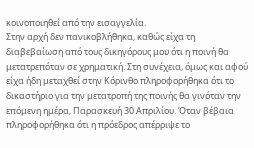κοινοποιηθεί από την εισαγγελία.
Στην αρχή δεν πανικοβλήθηκα, καθώς είχα τη διαβεβαίωση από τους δικηγόρους μου ότι η ποινή θα μετατρεπόταν σε χρηματική. Στη συνέχεια, όμως και αφού είχα ήδη μεταχθεί στην Κόρινθο πληροφορήθηκα ότι το δικαστήριο για την μετατροπή της ποινής θα γινόταν την επόμενη ημέρα, Παρασκευή 30 Απριλίου. Όταν βέβαια πληροφορήθηκα ότι η πρόεδρος απέρριψε το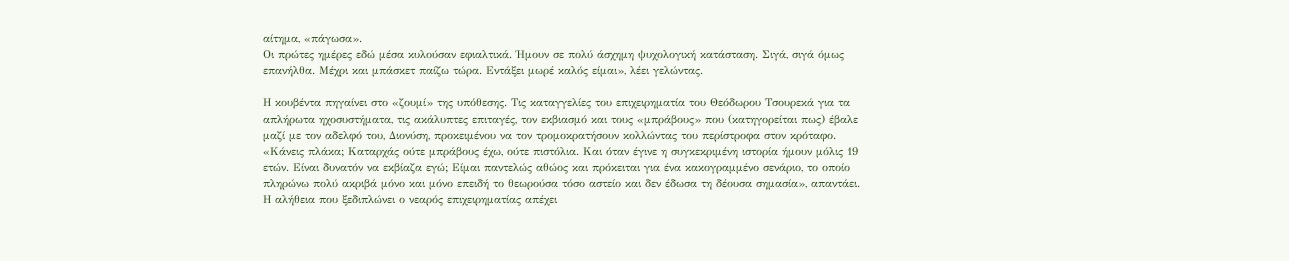αίτημα, «πάγωσα».
Οι πρώτες ημέρες εδώ μέσα κυλούσαν εφιαλτικά. Ήμουν σε πολύ άσχημη ψυχολογική κατάσταση. Σιγά, σιγά όμως επανήλθα. Μέχρι και μπάσκετ παίζω τώρα. Εντάξει μωρέ καλός είμαι», λέει γελώντας.

Η κουβέντα πηγαίνει στο «ζουμί» της υπόθεσης. Τις καταγγελίες του επιχειρηματία του Θεόδωρου Τσουρεκά για τα απλήρωτα ηχοσυστήματα, τις ακάλυπτες επιταγές, τον εκβιασμό και τους «μπράβους» που (κατηγορείται πως) έβαλε μαζί με τον αδελφό του, Διονύση, προκειμένου να τον τρομοκρατήσουν κολλώντας του περίστροφα στον κρόταφο.
«Κάνεις πλάκα; Καταρχάς ούτε μπράβους έχω, ούτε πιστόλια. Και όταν έγινε η συγκεκριμένη ιστορία ήμουν μόλις 19 ετών. Είναι δυνατόν να εκβίαζα εγώ; Είμαι παντελώς αθώος και πρόκειται για ένα κακογραμμένο σενάριο, το οποίο πληρώνω πολύ ακριβά μόνο και μόνο επειδή το θεωρούσα τόσο αστείο και δεν έδωσα τη δέουσα σημασία», απαντάει.
Η αλήθεια που ξεδιπλώνει ο νεαρός επιχειρηματίας απέχει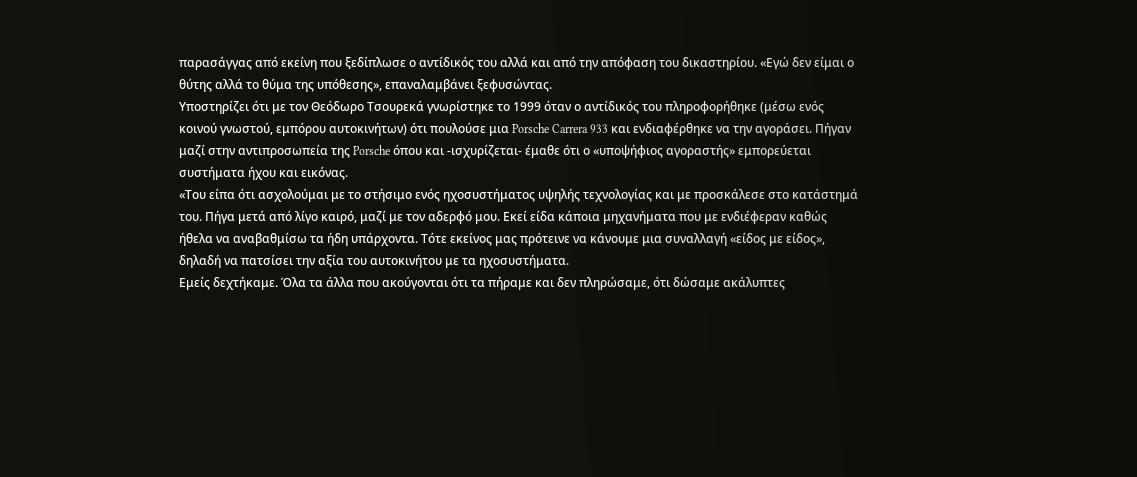παρασάγγας από εκείνη που ξεδίπλωσε ο αντίδικός του αλλά και από την απόφαση του δικαστηρίου. «Εγώ δεν είμαι ο θύτης αλλά το θύμα της υπόθεσης», επαναλαμβάνει ξεφυσώντας.
Υποστηρίζει ότι με τον Θεόδωρο Τσουρεκά γνωρίστηκε το 1999 όταν ο αντίδικός του πληροφορήθηκε (μέσω ενός κοινού γνωστού, εμπόρου αυτοκινήτων) ότι πουλούσε μια Porsche Carrera 933 και ενδιαφέρθηκε να την αγοράσει. Πήγαν μαζί στην αντιπροσωπεία της Porsche όπου και -ισχυρίζεται- έμαθε ότι ο «υποψήφιος αγοραστής» εμπορεύεται συστήματα ήχου και εικόνας.
«Του είπα ότι ασχολούμαι με το στήσιμο ενός ηχοσυστήματος υψηλής τεχνολογίας και με προσκάλεσε στο κατάστημά του. Πήγα μετά από λίγο καιρό, μαζί με τον αδερφό μου. Eκεί είδα κάποια μηχανήματα που με ενδιέφεραν καθώς ήθελα να αναβαθμίσω τα ήδη υπάρχοντα. Τότε εκείνος μας πρότεινε να κάνουμε μια συναλλαγή «είδος με είδος», δηλαδή να πατσίσει την αξία του αυτοκινήτου με τα ηχοσυστήματα.
Εμείς δεχτήκαμε. Όλα τα άλλα που ακούγονται ότι τα πήραμε και δεν πληρώσαμε, ότι δώσαμε ακάλυπτες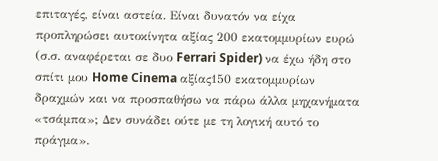επιταγές, είναι αστεία. Είναι δυνατόν να είχα προπληρώσει αυτοκίνητα αξίας 200 εκατομμυρίων ευρώ (σ.σ. αναφέρεται σε δυο Ferrari Spider) να έχω ήδη στο σπίτι μου Home Cinema αξίας150 εκατομμυρίων δραχμών και να προσπαθήσω να πάρω άλλα μηχανήματα «τσάμπα»; Δεν συνάδει ούτε με τη λογική αυτό το πράγμα».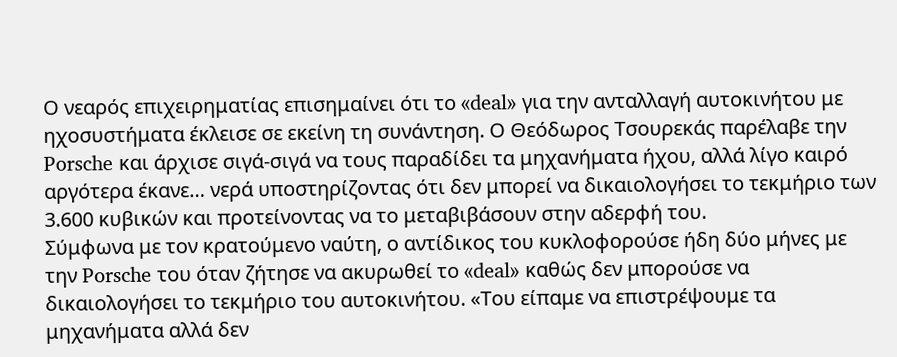Ο νεαρός επιχειρηματίας επισημαίνει ότι το «deal» για την ανταλλαγή αυτοκινήτου με ηχοσυστήματα έκλεισε σε εκείνη τη συνάντηση. Ο Θεόδωρος Τσουρεκάς παρέλαβε την Porsche και άρχισε σιγά-σιγά να τους παραδίδει τα μηχανήματα ήχου, αλλά λίγο καιρό αργότερα έκανε… νερά υποστηρίζοντας ότι δεν μπορεί να δικαιολογήσει το τεκμήριο των 3.600 κυβικών και προτείνοντας να το μεταβιβάσουν στην αδερφή του.
Σύμφωνα με τον κρατούμενο ναύτη, ο αντίδικος του κυκλοφορούσε ήδη δύο μήνες με την Porsche του όταν ζήτησε να ακυρωθεί το «deal» καθώς δεν μπορούσε να δικαιολογήσει το τεκμήριο του αυτοκινήτου. «Του είπαμε να επιστρέψουμε τα μηχανήματα αλλά δεν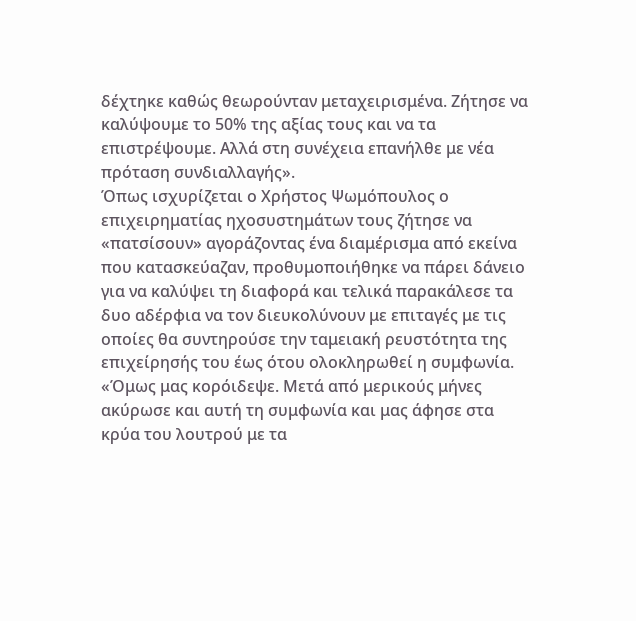δέχτηκε καθώς θεωρούνταν μεταχειρισμένα. Ζήτησε να καλύψουμε το 50% της αξίας τους και να τα επιστρέψουμε. Αλλά στη συνέχεια επανήλθε με νέα πρόταση συνδιαλλαγής».
Όπως ισχυρίζεται ο Χρήστος Ψωμόπουλος ο επιχειρηματίας ηχοσυστημάτων τους ζήτησε να «πατσίσουν» αγοράζοντας ένα διαμέρισμα από εκείνα που κατασκεύαζαν, προθυμοποιήθηκε να πάρει δάνειο για να καλύψει τη διαφορά και τελικά παρακάλεσε τα δυο αδέρφια να τον διευκολύνουν με επιταγές με τις οποίες θα συντηρούσε την ταμειακή ρευστότητα της επιχείρησής του έως ότου ολοκληρωθεί η συμφωνία.
«Όμως μας κορόιδεψε. Μετά από μερικούς μήνες ακύρωσε και αυτή τη συμφωνία και μας άφησε στα κρύα του λουτρού με τα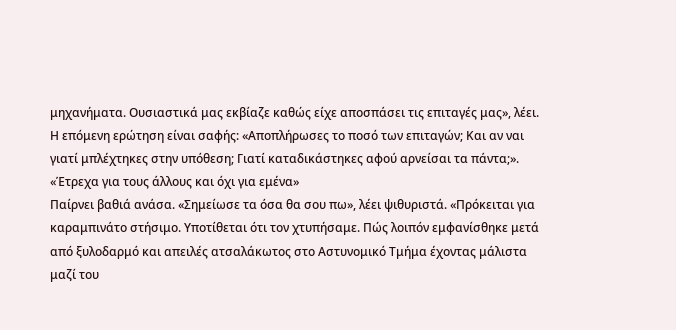μηχανήματα. Ουσιαστικά μας εκβίαζε καθώς είχε αποσπάσει τις επιταγές μας», λέει.
Η επόμενη ερώτηση είναι σαφής: «Αποπλήρωσες το ποσό των επιταγών; Και αν ναι γιατί μπλέχτηκες στην υπόθεση; Γιατί καταδικάστηκες αφού αρνείσαι τα πάντα;».
«Έτρεχα για τους άλλους και όχι για εμένα»
Παίρνει βαθιά ανάσα. «Σημείωσε τα όσα θα σου πω», λέει ψιθυριστά. «Πρόκειται για καραμπινάτο στήσιμο. Υποτίθεται ότι τον χτυπήσαμε. Πώς λοιπόν εμφανίσθηκε μετά από ξυλοδαρμό και απειλές ατσαλάκωτος στο Αστυνομικό Τμήμα έχοντας μάλιστα μαζί του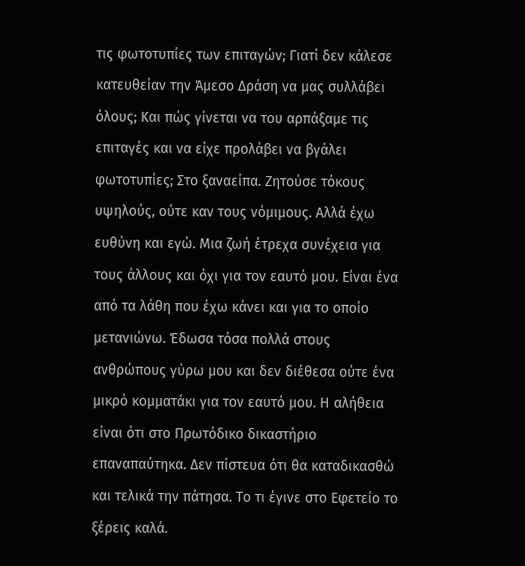τις φωτοτυπίες των επιταγών; Γιατί δεν κάλεσε κατευθείαν την Άμεσο Δράση να μας συλλάβει όλους; Και πώς γίνεται να του αρπάξαμε τις επιταγές και να είχε προλάβει να βγάλει φωτοτυπίες; Στο ξαναείπα. Ζητούσε τόκους υψηλούς, ούτε καν τους νόμιμους. Αλλά έχω ευθύνη και εγώ. Μια ζωή έτρεχα συνέχεια για τους άλλους και όχι για τον εαυτό μου. Είναι ένα από τα λάθη που έχω κάνει και για το οποίο μετανιώνω. Έδωσα τόσα πολλά στους ανθρώπους γύρω μου και δεν διέθεσα ούτε ένα μικρό κομματάκι για τον εαυτό μου. Η αλήθεια είναι ότι στο Πρωτόδικο δικαστήριο επαναπαύτηκα. Δεν πίστευα ότι θα καταδικασθώ και τελικά την πάτησα. Το τι έγινε στο Εφετείο το ξέρεις καλά.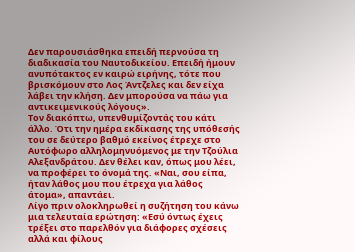Δεν παρουσιάσθηκα επειδή περνούσα τη διαδικασία του Ναυτοδικείου. Επειδή ήμουν ανυπότακτος εν καιρώ ειρήνης, τότε που βρισκόμουν στο Λος Άντζελες και δεν είχα λάβει την κλήση. Δεν μπορούσα να πάω για αντικειμενικούς λόγους».
Τον διακόπτω, υπενθυμίζοντάς του κάτι άλλο. Ότι την ημέρα εκδίκασης της υπόθεσής του σε δεύτερο βαθμό εκείνος έτρεχε στο Αυτόφωρο αλληλομηνυόμενος με την Τζούλια Αλεξανδράτου. Δεν θέλει καν, όπως μου λέει, να προφέρει το όνομά της. «Ναι, σου είπα, ήταν λάθος μου που έτρεχα για λάθος άτομα», απαντάει.
Λίγο πριν ολοκληρωθεί η συζήτηση του κάνω μια τελευταία ερώτηση: «Εσύ όντως έχεις τρέξει στο παρελθόν για διάφορες σχέσεις αλλά και φίλους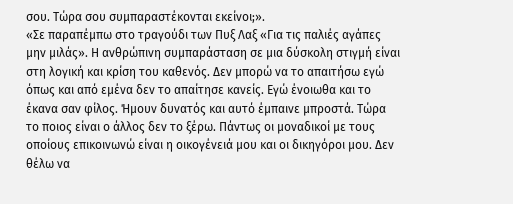σου. Τώρα σου συμπαραστέκονται εκείνοι;».
«Σε παραπέμπω στο τραγούδι των Πυξ Λαξ «Για τις παλιές αγάπες μην μιλάς». Η ανθρώπινη συμπαράσταση σε μια δύσκολη στιγμή είναι στη λογική και κρίση του καθενός. Δεν μπορώ να το απαιτήσω εγώ όπως και από εμένα δεν το απαίτησε κανείς. Εγώ ένοιωθα και το έκανα σαν φίλος. Ήμουν δυνατός και αυτό έμπαινε μπροστά. Τώρα το ποιος είναι ο άλλος δεν το ξέρω. Πάντως οι μοναδικοί με τους οποίους επικοινωνώ είναι η οικογένειά μου και οι δικηγόροι μου. Δεν θέλω να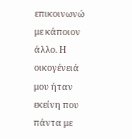επικοινωνώ με κάποιον άλλο. Η οικογένειά μου ήταν εκείνη που πάντα με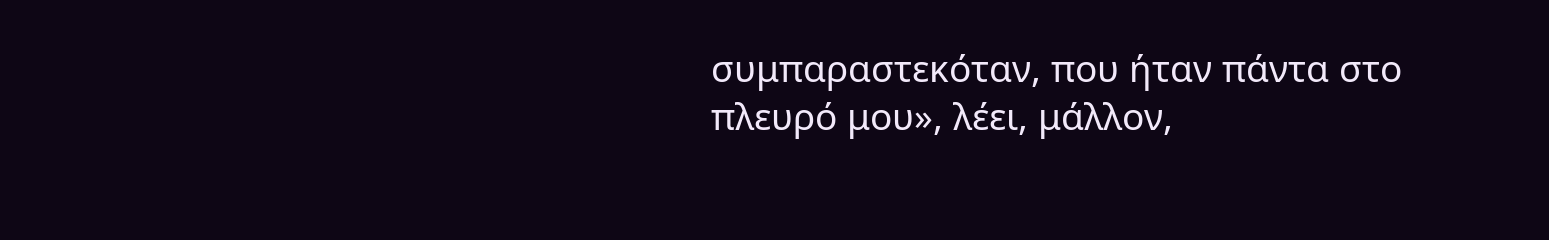συμπαραστεκόταν, που ήταν πάντα στο πλευρό μου», λέει, μάλλον,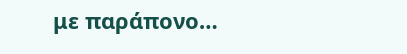με παράπονο…